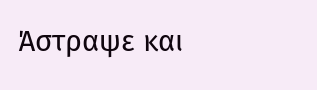Άστραψε και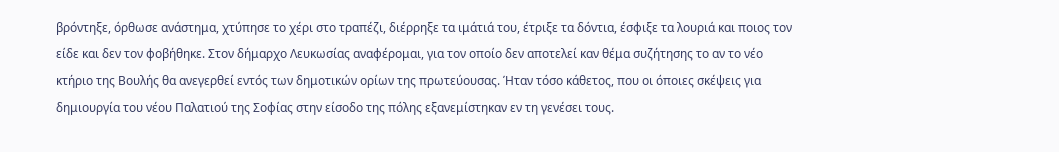βρόντηξε, όρθωσε ανάστημα, χτύπησε το χέρι στο τραπέζι, διέρρηξε τα ιμάτιά του, έτριξε τα δόντια, έσφιξε τα λουριά και ποιος τον είδε και δεν τον φοβήθηκε. Στον δήμαρχο Λευκωσίας αναφέρομαι, για τον οποίο δεν αποτελεί καν θέμα συζήτησης το αν το νέο κτήριο της Βουλής θα ανεγερθεί εντός των δημοτικών ορίων της πρωτεύουσας. Ήταν τόσο κάθετος, που οι όποιες σκέψεις για δημιουργία του νέου Παλατιού της Σοφίας στην είσοδο της πόλης εξανεμίστηκαν εν τη γενέσει τους.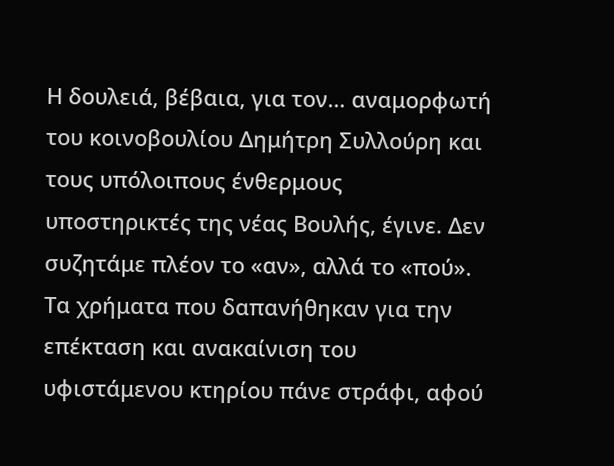Η δουλειά, βέβαια, για τον… αναμορφωτή του κοινοβουλίου Δημήτρη Συλλούρη και τους υπόλοιπους ένθερμους υποστηρικτές της νέας Βουλής, έγινε. Δεν συζητάμε πλέον το «αν», αλλά το «πού». Τα χρήματα που δαπανήθηκαν για την επέκταση και ανακαίνιση του υφιστάμενου κτηρίου πάνε στράφι, αφού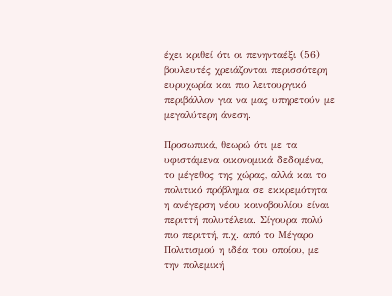έχει κριθεί ότι οι πενηνταέξι (56) βουλευτές χρειάζονται περισσότερη ευρυχωρία και πιο λειτουργικό περιβάλλον για να μας υπηρετούν με μεγαλύτερη άνεση.

Προσωπικά, θεωρώ ότι με τα υφιστάμενα οικονομικά δεδομένα, το μέγεθος της χώρας, αλλά και το πολιτικό πρόβλημα σε εκκρεμότητα η ανέγερση νέου κοινοβουλίου είναι περιττή πολυτέλεια. Σίγουρα πολύ πιο περιττή, π.χ. από το Μέγαρο Πολιτισμού η ιδέα του οποίου, με την πολεμική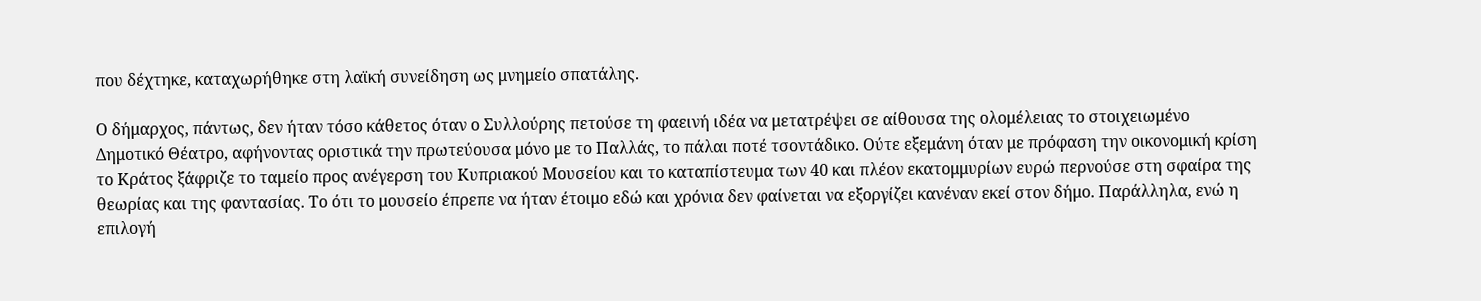που δέχτηκε, καταχωρήθηκε στη λαϊκή συνείδηση ως μνημείο σπατάλης.

Ο δήμαρχος, πάντως, δεν ήταν τόσο κάθετος όταν ο Συλλούρης πετούσε τη φαεινή ιδέα να μετατρέψει σε αίθουσα της ολομέλειας το στοιχειωμένο Δημοτικό Θέατρο, αφήνοντας οριστικά την πρωτεύουσα μόνο με το Παλλάς, το πάλαι ποτέ τσοντάδικο. Ούτε εξεμάνη όταν με πρόφαση την οικονομική κρίση το Κράτος ξάφριζε το ταμείο προς ανέγερση του Κυπριακού Μουσείου και το καταπίστευμα των 40 και πλέον εκατομμυρίων ευρώ περνούσε στη σφαίρα της θεωρίας και της φαντασίας. Το ότι το μουσείο έπρεπε να ήταν έτοιμο εδώ και χρόνια δεν φαίνεται να εξοργίζει κανέναν εκεί στον δήμο. Παράλληλα, ενώ η επιλογή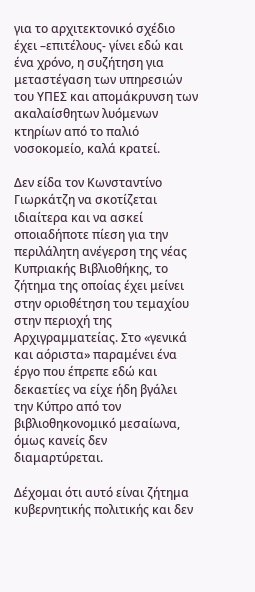για το αρχιτεκτονικό σχέδιο έχει –επιτέλους- γίνει εδώ και ένα χρόνο, η συζήτηση για μεταστέγαση των υπηρεσιών του ΥΠΕΣ και απομάκρυνση των ακαλαίσθητων λυόμενων κτηρίων από το παλιό νοσοκομείο, καλά κρατεί.

Δεν είδα τον Κωνσταντίνο Γιωρκάτζη να σκοτίζεται ιδιαίτερα και να ασκεί οποιαδήποτε πίεση για την περιλάλητη ανέγερση της νέας Κυπριακής Βιβλιοθήκης, το ζήτημα της οποίας έχει μείνει στην οριοθέτηση του τεμαχίου στην περιοχή της Αρχιγραμματείας. Στο «γενικά και αόριστα» παραμένει ένα έργο που έπρεπε εδώ και δεκαετίες να είχε ήδη βγάλει την Κύπρο από τον βιβλιοθηκονομικό μεσαίωνα, όμως κανείς δεν διαμαρτύρεται.

Δέχομαι ότι αυτό είναι ζήτημα κυβερνητικής πολιτικής και δεν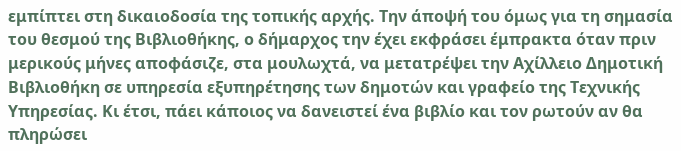εμπίπτει στη δικαιοδοσία της τοπικής αρχής. Την άποψή του όμως για τη σημασία του θεσμού της Βιβλιοθήκης, ο δήμαρχος την έχει εκφράσει έμπρακτα όταν πριν μερικούς μήνες αποφάσιζε, στα μουλωχτά, να μετατρέψει την Αχίλλειο Δημοτική Βιβλιοθήκη σε υπηρεσία εξυπηρέτησης των δημοτών και γραφείο της Τεχνικής Υπηρεσίας. Κι έτσι, πάει κάποιος να δανειστεί ένα βιβλίο και τον ρωτούν αν θα πληρώσει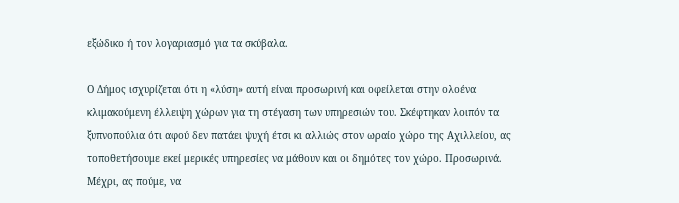εξώδικο ή τον λογαριασμό για τα σκύβαλα.

Ο Δήμος ισχυρίζεται ότι η «λύση» αυτή είναι προσωρινή και οφείλεται στην ολοένα κλιμακούμενη έλλειψη χώρων για τη στέγαση των υπηρεσιών του. Σκέφτηκαν λοιπόν τα ξυπνοπούλια ότι αφού δεν πατάει ψυχή έτσι κι αλλιώς στον ωραίο χώρο της Αχιλλείου, ας τοποθετήσουμε εκεί μερικές υπηρεσίες να μάθουν και οι δημότες τον χώρο. Προσωρινά. Μέχρι, ας πούμε, να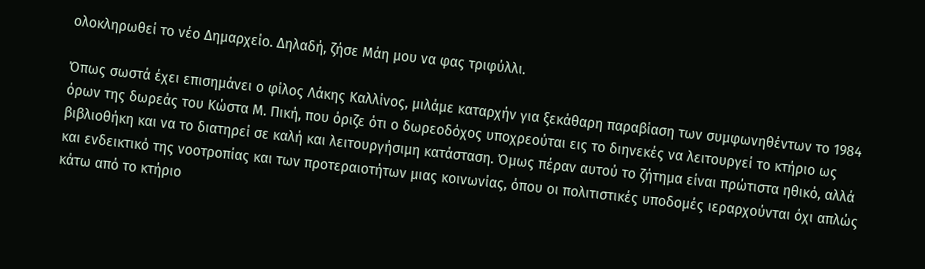ολοκληρωθεί το νέο Δημαρχείο. Δηλαδή, ζήσε Μάη μου να φας τριφύλλι.

Όπως σωστά έχει επισημάνει ο φίλος Λάκης Καλλίνος, μιλάμε καταρχήν για ξεκάθαρη παραβίαση των συμφωνηθέντων το 1984 όρων της δωρεάς του Κώστα Μ. Πική, που όριζε ότι ο δωρεοδόχος υποχρεούται εις το διηνεκές να λειτουργεί το κτήριο ως βιβλιοθήκη και να το διατηρεί σε καλή και λειτουργήσιμη κατάσταση. Όμως πέραν αυτού το ζήτημα είναι πρώτιστα ηθικό, αλλά και ενδεικτικό της νοοτροπίας και των προτεραιοτήτων μιας κοινωνίας, όπου οι πολιτιστικές υποδομές ιεραρχούνται όχι απλώς κάτω από το κτήριο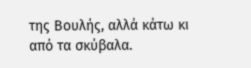της Βουλής, αλλά κάτω κι από τα σκύβαλα.